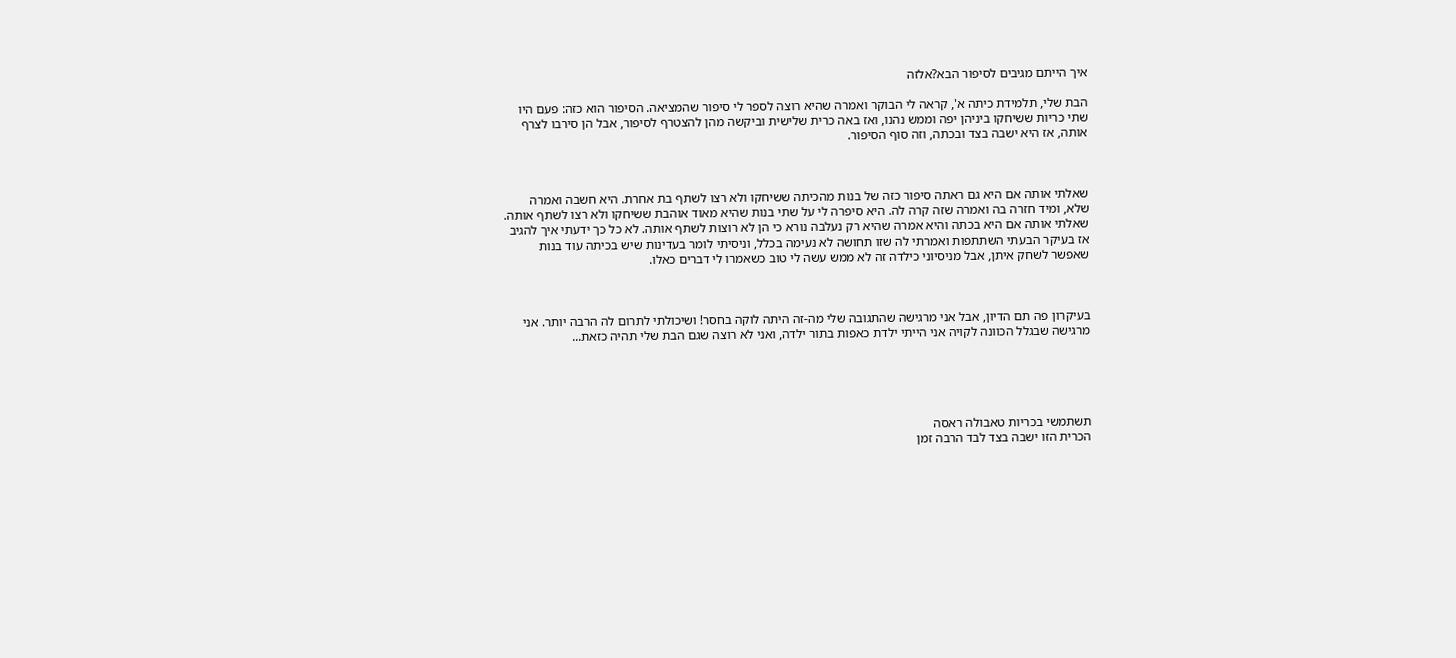איך הייתם מגיבים לסיפור הבא?אלזה

הבת שלי, תלמידת כיתה א', קראה לי הבוקר ואמרה שהיא רוצה לספר לי סיפור שהמציאה. הסיפור הוא כזה: פעם היו שתי כריות ששיחקו ביניהן יפה וממש נהנו, ואז באה כרית שלישית וביקשה מהן להצטרף לסיפור, אבל הן סירבו לצרף אותה, אז היא ישבה בצד ובכתה, וזה סוף הסיפור.



שאלתי אותה אם היא גם ראתה סיפור כזה של בנות מהכיתה ששיחקו ולא רצו לשתף בת אחרת. היא חשבה ואמרה שלא, ומיד חזרה בה ואמרה שזה קרה לה. היא סיפרה לי על שתי בנות שהיא מאוד אוהבת ששיחקו ולא רצו לשתף אותה. שאלתי אותה אם היא בכתה והיא אמרה שהיא רק נעלבה נורא כי הן לא רוצות לשתף אותה. לא כל כך ידעתי איך להגיב אז בעיקר הבעתי השתתפות ואמרתי לה שזו תחושה לא נעימה בכלל, וניסיתי לומר בעדינות שיש בכיתה עוד בנות שאפשר לשחק איתן, אבל מניסיוני כילדה זה לא ממש עשה לי טוב כשאמרו לי דברים כאלו.



בעיקרון פה תם הדיון, אבל אני מרגישה שהתגובה שלי מה-זה היתה לוקה בחסר! ושיכולתי לתרום לה הרבה יותר. אני מרגישה שבגלל הכוונה לקויה אני הייתי ילדת כאפות בתור ילדה, ואני לא רוצה שגם הבת שלי תהיה כזאת...





תשתמשי בכריות טאבולה ראסה
הכרית הזו ישבה בצד לבד הרבה זמן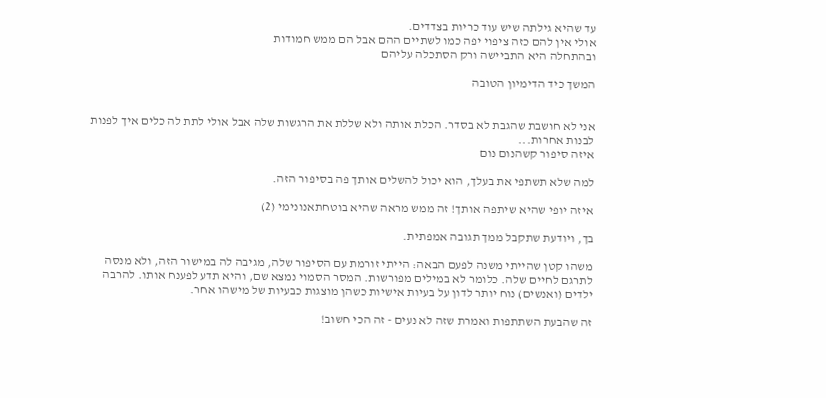עד שהיא גילתה שיש עוד כריות בצדדים.
אולי אין להם כזה ציפוי יפה כמו לשתיים ההם אבל הם ממש חמודות
ובהתחלה היא התביישה ורק הסתכלה עליהם

המשך כיד הדימיון הטובה


אני לא חושבת שהגבת לא בסדר. הכלת אותה ולא שללת את הרגשות שלה אבל אולי לתת לה כלים איך לפנות לבנות אחרות...
איזה סיפור קשהנום נום

למה שלא תשתפי את בעלך, הוא יכול להשלים אותך פה בסיפור הזה.

איזה יופי שהיא שיתפה אותך! זה ממש מראה שהיא בוטחתאנונימי (2)

בך, ויודעת שתקבל ממך תגובה אמפתית.

משהו קטן שהייתי משנה לפעם הבאה: הייתי זורמת עם הסיפור שלה, מגיבה לה במישור הזה, ולא מנסה לתרגם לחיים שלה. כלומר לא במילים מפורשות. המסר הסמוי נמצא שם, והיא תדע לפענח אותו. להרבה ילדים (ואנשים) נוח יותר לדון על בעיות אישיות כשהן מוצגות כבעיות של מישהו אחר.

זה שהבעת השתתפות ואמרת שזה לא נעים - זה הכי חשוב!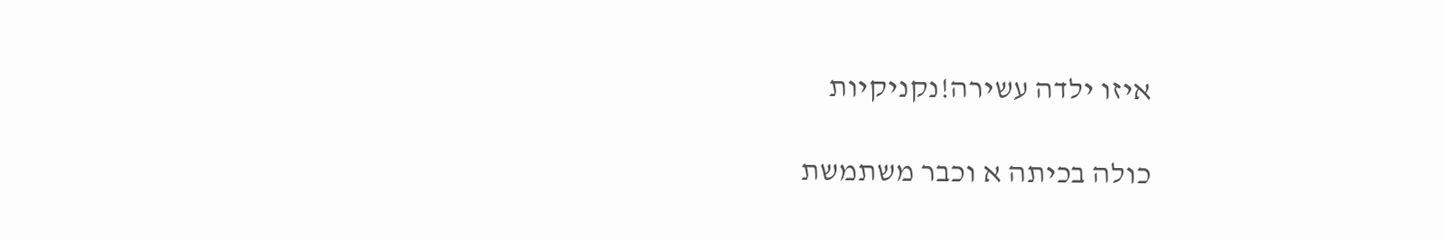איזו ילדה עשירה!נקניקיות

כולה בכיתה א וכבר משתמשת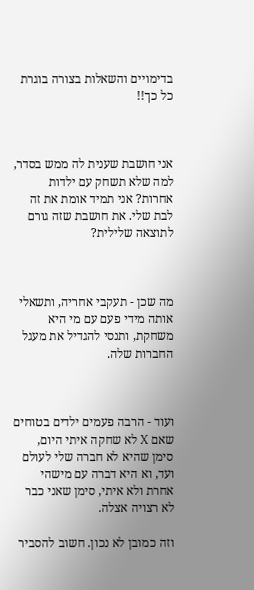בדימויים והשאלות בצורה בוגרת כל כך!!



אני חושבת שענית לה ממש בסדר, למה שלא תשחק עם ילדות אחרות? אני תמיד אומת את זה לבת שלי. את חושבת שזה גורם לתוצאה שלילית?



מה שכן - תעקבי אחריה, ותשאלי אותה מידי פעם עם מי היא משחקת, ותנסי להגדיל את מעגל החברות שלה.



ועוד - הרבה פעמים ילדים בטוחים שאם X לא שחקה איתי היום, סימן שהיא לא חברה שלי לעולם ועד, וא היא דברה עם מישהי אחרת ולא איתי, סימן שאני כבר לא רצויה אצלה.

וזה כמובן לא נכון. חשוב להסביר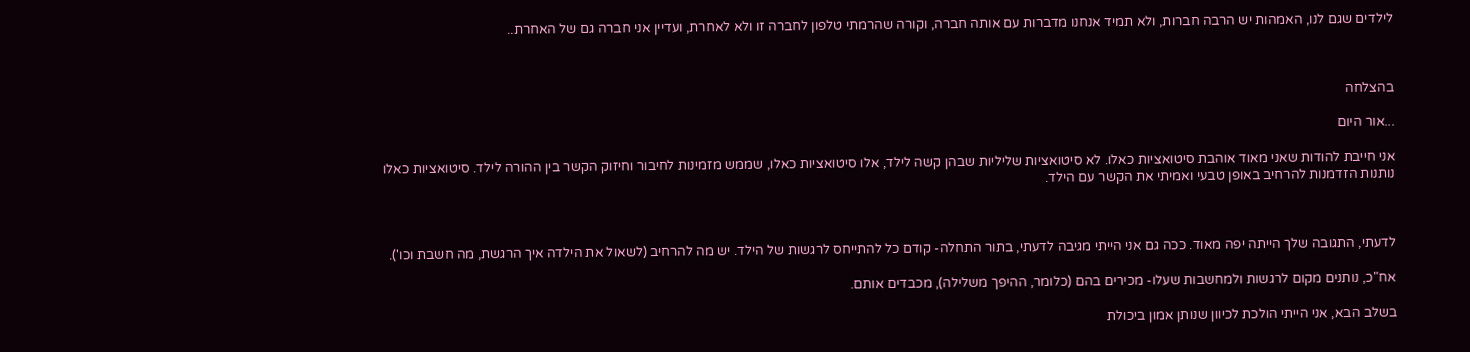לילדים שגם לנו, האמהות יש הרבה חברות, ולא תמיד אנחנו מדברות עם אותה חברה, וקורה שהרמתי טלפון לחברה זו ולא לאחרת, ועדיין אני חברה גם של האחרת..



בהצלחה

...אור היום

אני חייבת להודות שאני מאוד אוהבת סיטואציות כאלו. לא סיטואציות שליליות שבהן קשה לילד, אלו סיטואציות כאלו, שממש מזמינות לחיבור וחיזוק הקשר בין ההורה לילד. סיטואציות כאלו נותנות הזדמנות להרחיב באופן טבעי ואמיתי את הקשר עם הילד.



לדעתי, התגובה שלך הייתה יפה מאוד. ככה גם אני הייתי מגיבה לדעתי, בתור התחלה- קודם כל להתייחס לרגשות של הילד. יש מה להרחיב (לשאול את הילדה איך הרגשת, מה חשבת וכו').

אח"כ, נותנים מקום לרגשות ולמחשבות שעלו- מכירים בהם (כלומר, ההיפך משלילה), מכבדים אותם.

בשלב הבא, אני הייתי הולכת לכיוון שנותן אמון ביכולת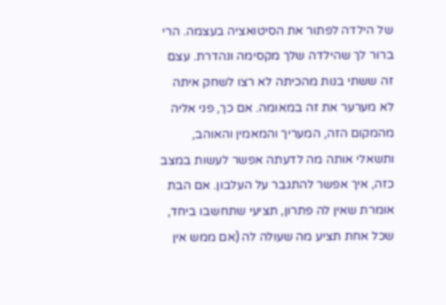של הילדה לפתור את הסיטואציה בעצמה. הרי ברור לך שהילדה שלך מקסימה ונהדרת. עצם זה ששתי בנות מהכיתה לא רצו לשחק איתה לא מערער את זה במאומה. אם כך, פני אליה מהמקום הזה, המעריך והמאמין והאוהב, ותשאלי אותה מה לדעתה אפשר לעשות במצב כזה, איך אפשר להתגבר על העלבון. אם הבת אומרת שאין לה פתרון, תציעי שתחשבו ביחד, שכל אחת תציע מה שעולה לה (אם ממש אין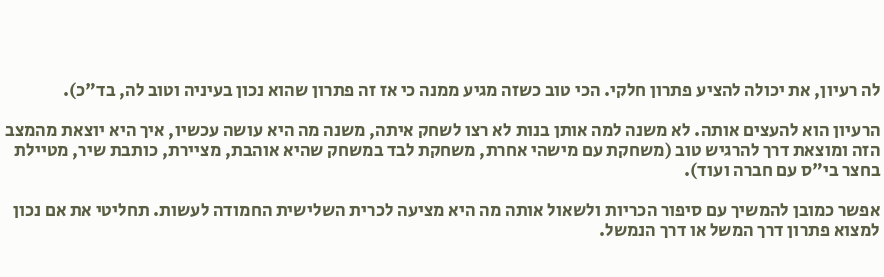לה רעיון, את יכולה להציע פתרון חלקי. הכי טוב כשזה מגיע ממנה כי אז זה פתרון שהוא נכון בעיניה וטוב לה, בד"כ).

הרעיון הוא להעצים אותה. לא משנה למה אותן בנות לא רצו לשחק איתה, משנה מה היא עושה עכשיו, איך היא יוצאת מהמצב הזה ומוצאת דרך להרגיש טוב (משחקת עם מישהי אחרת, משחקת לבד במשחק שהיא אוהבת, מציירת, כותבת שיר, מטיילת בחצר בי"ס עם חברה ועוד).

אפשר כמובן להמשיך עם סיפור הכריות ולשאול אותה מה היא מציעה לכרית השלישית החמודה לעשות. תחליטי את אם נכון למצוא פתרון דרך המשל או דרך הנמשל.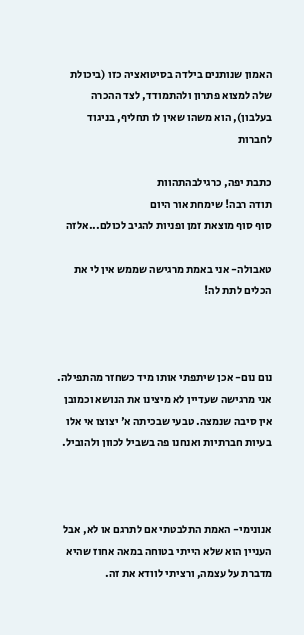האמון שנותנים בילדה בסיטואציה כזו (ביכולת שלה למצוא פתרון ולהתמודד, לצד ההכרה בעלבון), הוא משהו שאין לו תחליף, בניגוד לחברות

כתבת יפה, כרגילבהתהוות
תודה רבה! שימחת אור היום
סוף סוף מוצאת זמן ופניות להגיב לכולם...אלזה

טאבולה- אני באמת מרגישה שממש אין לי את הכלים לתת לה!



נום נום- אכן שיתפתי אותו מיד כשחזר מהתפילה. אני מרגישה שעדיין לא מיצינו את הנושא וכמובן אין סיבה שנמצה. טבעי שבכיתה א' יצוצו אי אלו בעיות חברתיות ואנחנו פה בשביל לכוון ולהוביל.



אנונימי- האמת התלבטתי אם לתרגם או לא, אבל העניין הוא שלא הייתי בטוחה במאה אחוז שהיא מדברת על עצמה, ורציתי לוודא את זה.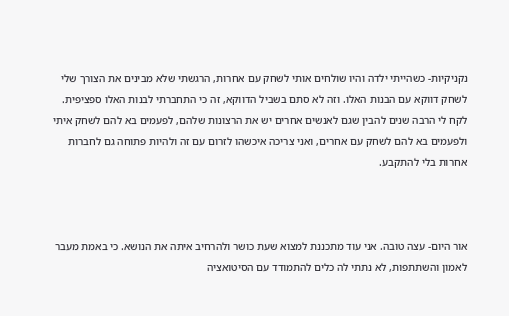נקניקיות- כשהייתי ילדה והיו שולחים אותי לשחק עם אחרות, הרגשתי שלא מבינים את הצורך שלי לשחק דווקא עם הבנות האלו. וזה לא סתם בשביל הדווקא, זה כי התחברתי לבנות האלו ספציפית. לקח לי הרבה שנים להבין שגם לאנשים אחרים יש את הרצונות שלהם, לפעמים בא להם לשחק איתי ולפעמים בא להם לשחק עם אחרים, ואני צריכה איכשהו לזרום עם זה ולהיות פתוחה גם לחברות אחרות בלי להתקבע.



אור היום- עצה טובה. אני עוד מתכננת למצוא שעת כושר ולהרחיב איתה את הנושא. כי באמת מעבר לאמון והשתתפות, לא נתתי לה כלים להתמודד עם הסיטואציה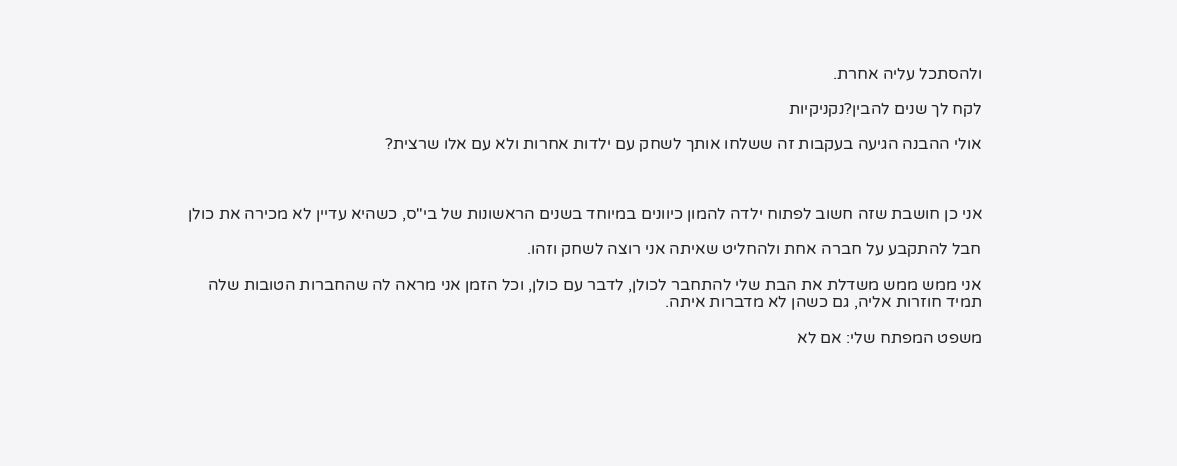ולהסתכל עליה אחרת.

לקח לך שנים להבין?נקניקיות

אולי ההבנה הגיעה בעקבות זה ששלחו אותך לשחק עם ילדות אחרות ולא עם אלו שרצית?



אני כן חושבת שזה חשוב לפתוח ילדה להמון כיוונים במיוחד בשנים הראשונות של בי"ס, כשהיא עדיין לא מכירה את כולן

חבל להתקבע על חברה אחת ולהחליט שאיתה אני רוצה לשחק וזהו.

אני ממש ממש משדלת את הבת שלי להתחבר לכולן, לדבר עם כולן, וכל הזמן אני מראה לה שהחברות הטובות שלה תמיד חוזרות אליה, גם כשהן לא מדברות איתה.

משפט המפתח שלי: אם לא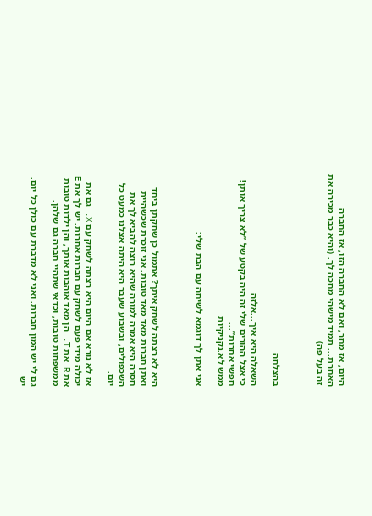היום, אז מחר, ואם לא החברה הזו, אז החברה האחרת... תמיד מישהי מחכה לך. (והיא כבר מכירה את זה בעל פה)



בהצלחה

השאלה היא איך...אלזה
כי אצל ההורים שלי זה היה בקטע של ”לא צריך אותן! חפשי אחרות”...
ממש לא.נקניקיות

אני אתן לך דוגמא לשיחה עם הבת שלי:



היא לא רצתה לשחק איתך? אתמול כן שחקתן ביחד ואתן חברות מאד מאד טובות. אני זוכרת שכשהיית חסרה היא אמרה למורה שהיא רוצה להביא לך את השכפולים, ובשבוע שעבר היא היתה אצלנו כמעט כל יום.

אז לא נורא אם היום היא רצתה לשחק עם X. גם את יכולה מידי פעם לשחק עם חברות אחרות. יש לך את E את R את T. הן מאד אוהבות אותך, והן ילדות טובות ממשפחות טובות, וכדאי שתהיי חברה גם שלהן.

גם לי יש המון חברות. ואני לא מדברת עם כולן כל יום. יש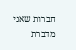חברות שאני מדברת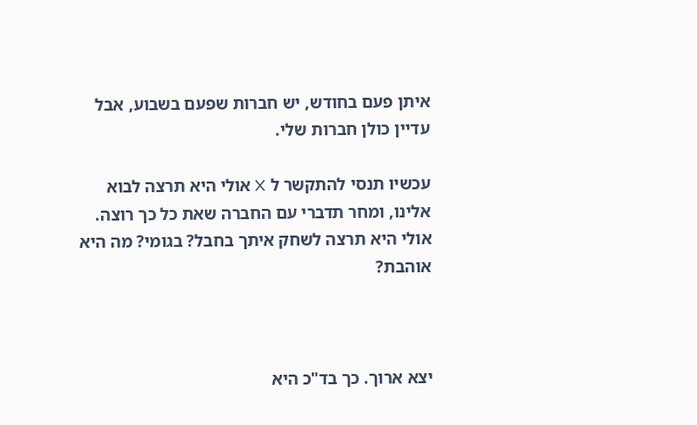איתן פעם בחודש, יש חברות שפעם בשבוע, אבל עדיין כולן חברות שלי.

עכשיו תנסי להתקשר ל X אולי היא תרצה לבוא אלינו, ומחר תדברי עם החברה שאת כל כך רוצה. אולי היא תרצה לשחק איתך בחבל? בגומי? מה היא אוהבת?



יצא ארוך. כך בד"כ היא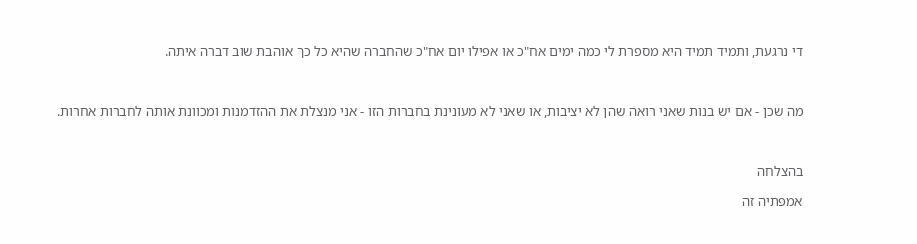די נרגעת, ותמיד תמיד היא מספרת לי כמה ימים אח"כ או אפילו יום אח"כ שהחברה שהיא כל כך אוהבת שוב דברה איתה.



מה שכן - אם יש בנות שאני רואה שהן לא יציבות, או שאני לא מעונינת בחברות הזו - אני מנצלת את ההזדמנות ומכוונת אותה לחברות אחרות.



בהצלחה

אמפתיה זה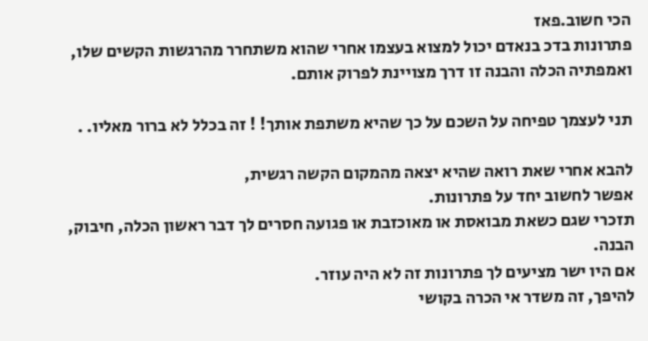הכי חשוב.פאז
פתרונות בדכ בנאדם יכול למצוא בעצמו אחרי שהוא משתחרר מהרגשות הקשים שלו, ואמפתיה הכלה והבנה זו דרך מצויינת לפרוק אותם.

תני לעצמך טפיחה על השכם על כך שהיא משתפת אותך! ! זה בכלל לא ברור מאליו. .

להבא אחרי שאת רואה שהיא יצאה מהמקום הקשה רגשית,
אפשר לחשוב יחד על פתרונות.
תזכרי שגם כשאת מבואסת או מאוכזבת או פגועה חסרים לך דבר ראשון הכלה, חיבוק, הבנה.
אם היו ישר מציעים לך פתרונות זה לא היה עוזר.
להיפך, זה משדר אי הכרה בקושי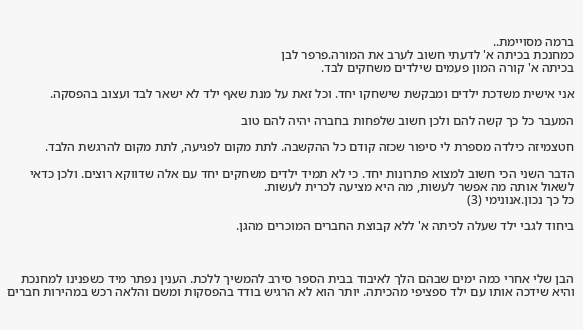ברמה מסויימת..
כמחנכת בכיתה א' לדעתי חשוב לערב את המורה.פרפר לבן
בכיתה א' קורה המון פעמים שילדים משחקים לבד.

אני אישית משדכת ילדים ומבקשת שישחקו יחד. וכל זאת על מנת שאף ילד לא ישאר לבד ועצוב בהפסקה.

המעבר כל כך קשה להם ולכן חשוב שלפחות בחברה יהיה להם טוב

חטצמיזה כילדה מספרת לי סיפור שכזה קודם כל ההקשבה. לתת מקום לפגיעה, לתת מקום להרגשת הלבד.

הדבר השני הכי חשוב למצוא פתרונות יחד. כי לא תמיד ילדים משחקים יחד עם אלה שדווקא רוצים. ולכן כדאי לשאול אותה מה אפשר לעשות, מה היא מציעה לכרית לעשות.
כל כך נכון.אנונימי (3)

ביחוד לגבי ילד שעלה לכיתה א' ללא קבוצת החברים המוכרים מהגן.



הבן שלי אחרי כמה ימים שבהם הלך לאיבוד בבית הספר סירב להמשיך ללכת. הענין נפתר מיד כשפנינו למחנכת והיא שידכה אותו עם ילד ספציפי מהכיתה. יותר הוא לא הרגיש בודד בהפסקות ומשם והלאה רכש במהירות חברים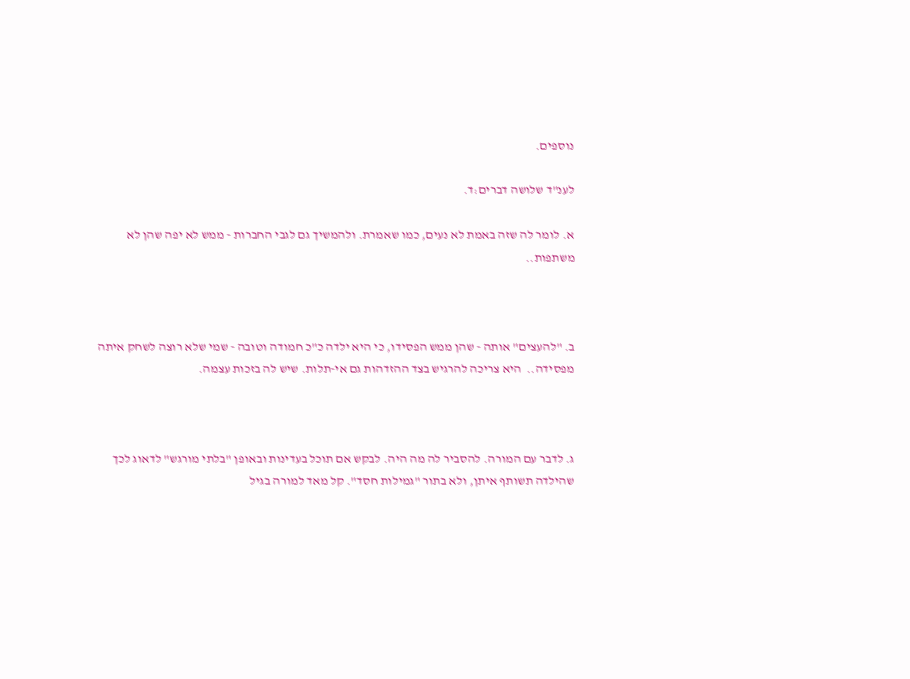נוספים.

לענ"ד שלושה דברים:ד.

א. לומר לה שזה באמת לא נעים, כמו שאמרת. ולהמשיך גם לגבי החברות - ממש לא יפה שהן לא משתפות..



ב. "להעצים" אותה - שהן ממש הפסידו, כי היא ילדה כ"כ חמודה וטובה - שמי שלא רוצה לשחק איתה מפסידה..  היא צריכה להרגיש בצד ההזדהות גם אי-תלות. שיש לה בזכות עצמה.



ג. לדבר עם המורה. להסביר לה מה היה. לבקש אם תוכל בעדינות ובאופן "בלתי מורגש" לדאוג לכך שהילדה תשותף איתן, ולא בתור "גמילות חסד". קל מאד למורה בגיל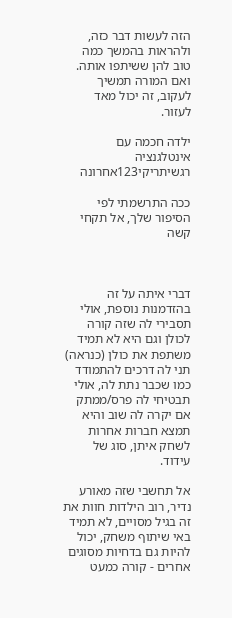הזה לעשות דבר כזה, ולהראות בהמשך כמה טוב להן ששיתפו אותה. ואם המורה תמשיך לעקוב, זה יכול מאד לעזור.

ילדה חכמה עם אינטלגנציה רגשיתריקי123אחרונה

ככה התרשמתי לפי הסיפור שלך, אל תקחי קשה



דברי איתה על זה בהזדמנות נוספת, אולי תסבירי לה שזה קורה לכולן וגם היא לא תמיד משתפת את כולן (כנראה) תני לה דרכים להתמודד כמו שכבר נתת לה, אולי תבטיחי לה פרס/ממתק אם יקרה לה שוב והיא תמצא חברות אחרות לשחק איתן, סוג של עידוד.

אל תחשבי שזה מאורע נדיר, רוב הילדות חוות את זה בגיל מסויים, לא תמיד באי שיתוף משחק, יכול להיות גם בדחיות מסוגים אחרים - קורה כמעט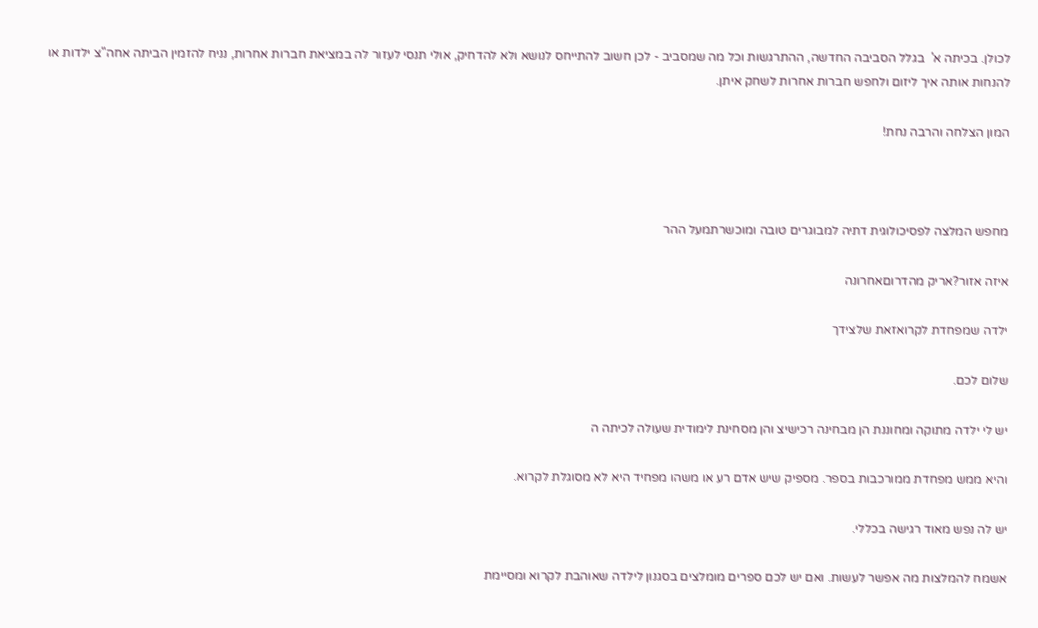לכולן. בכיתה א'  בגלל הסביבה החדשה, ההתרגשות וכל מה שמסביב - לכן חשוב להתייחס לנושא ולא להדחיק, אולי תנסי לעזור לה במציאת חברות אחרות, נניח להזמין הביתה אחה"צ ילדות או להנחות אותה איך ליזום ולחפש חברות אחרות לשחק איתן.

המון הצלחה והרבה נחת!



מחפש המלצה לפסיכולוגית דתיה למבוגרים טובה ומוכשרתמעל ההר

איזה אזור?אריק מהדרוםאחרונה

ילדה שמפחדת לקרואזאת שלצידך

שלום לכם.

יש לי ילדה מתוקה ומחוננת הן מבחינה רכישיצ והן מסחינת לימודית שעולה לכיתה ה

והיא ממש מפחדת ממורכבות בספר. מספיק שיש אדם רע או משהו מפחיד היא לא מסוגלת לקרוא.

יש לה נפש מאוד רגישה בכללי.

אשמח להמלצות מה אפשר לעשות. ואם יש לכם ספרים מומלצים בסגנון לילדה שאוהבת לקרוא ומסיימת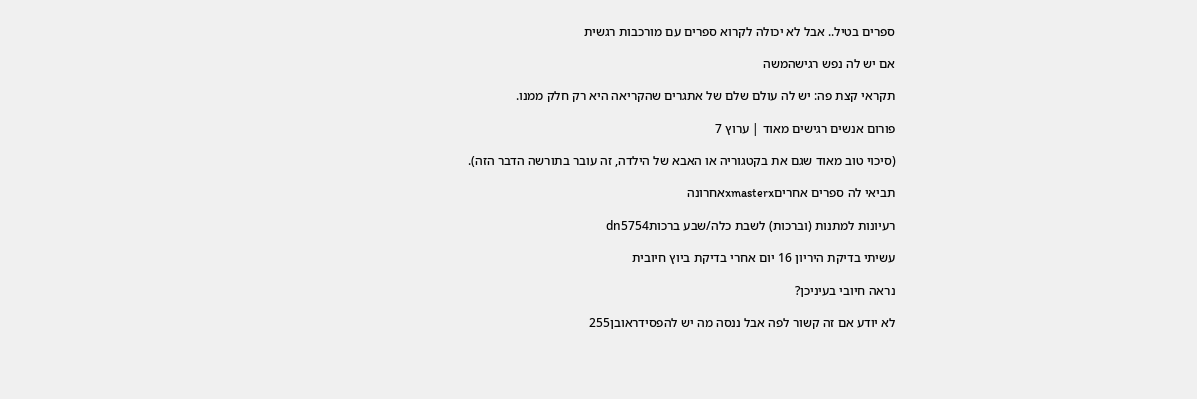ספרים בטיל.. אבל לא יכולה לקרוא ספרים עם מורכבות רגשית

אם יש לה נפש רגישהמשה

תקראי קצת פה: יש לה עולם שלם של אתגרים שהקריאה היא רק חלק ממנו.

פורום אנשים רגישים מאוד | ערוץ 7

(סיכוי טוב מאוד שגם את בקטגוריה או האבא של הילדה, זה עובר בתורשה הדבר הזה).

תביאי לה ספרים אחריםxmasterxאחרונה

רעיונות למתנות (וברכות) לשבת כלה/שבע ברכותdn5754

עשיתי בדיקת היריון 16 יום אחרי בדיקת ביוץ חיובית

נראה חיובי בעיניכן?

לא יודע אם זה קשור לפה אבל ננסה מה יש להפסידראובן255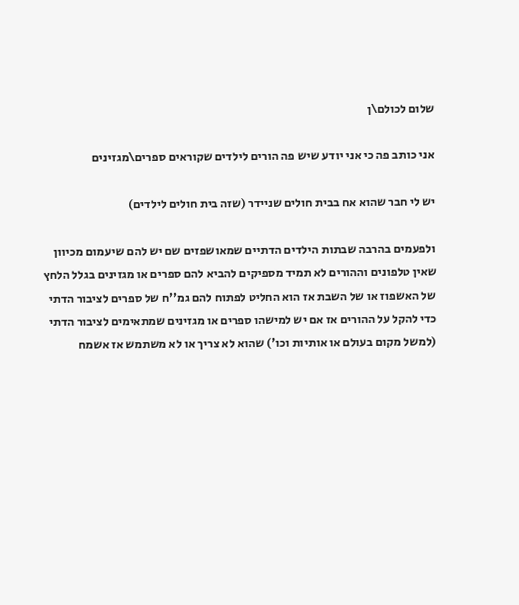שלום לכולם\ן

אני כותב פה כי אני יודע שיש פה הורים לילדים שקוראים ספרים\מגזינים

יש לי חבר שהוא אח בבית חולים שניידר (שזה בית חולים לילדים)

ולפעמים בהרבה שבתות הילדים הדתיים שמאושפזים שם יש להם שיעמום מכיוון שאין טלפונים וההורים לא תמיד מספיקים להביא להם ספרים או מגזינים בגלל הלחץ של האשפוז או של השבת אז הוא החליט לפתוח להם גמ''ח של ספרים לציבור הדתי כדי להקל על ההורים אז אם יש למישהו ספרים או מגזינים שמתאימים לציבור הדתי (למשל מקום בעולם או אותיות וכו') שהוא לא צריך או לא משתמש אז אשמח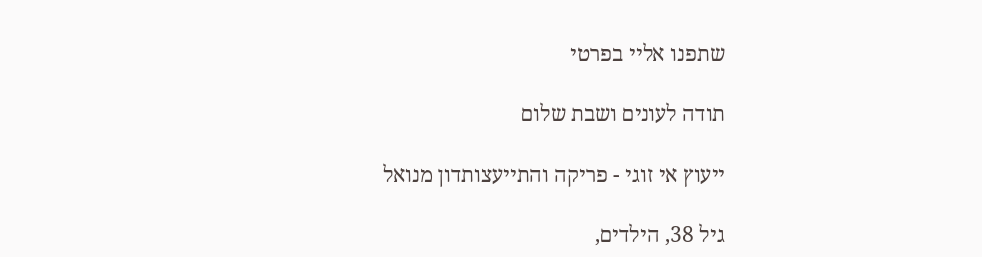שתפנו אליי בפרטי

תודה לעונים ושבת שלום

ייעוץ אי זוגי - פריקה והתייעצותדון מנואל

גיל 38, הילדים,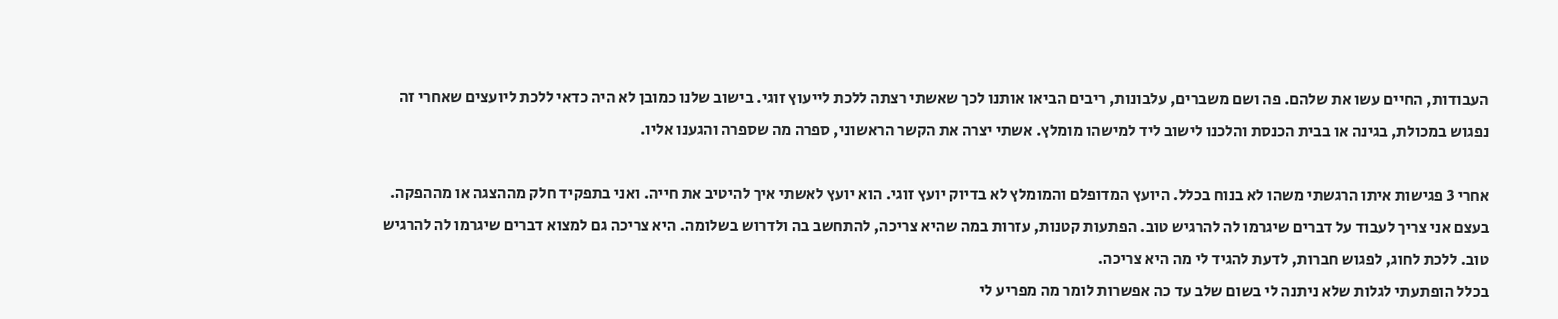העבודות, החיים עשו את שלהם. פה ושם משברים, עלבונות, ריבים הביאו אותנו לכך שאשתי רצתה ללכת לייעוץ זוגי. בישוב שלנו כמובן לא היה כדאי ללכת ליועצים שאחרי זה נפגוש במכולת, בגינה או בבית הכנסת והלכנו לישוב ליד למישהו מומלץ. אשתי יצרה את הקשר הראשוני, ספרה מה שספרה והגענו אליו.

אחרי 3 פגישות איתו הרגשתי משהו לא בנוח בכלל. היועץ המדופלם והמומלץ לא בדיוק יועץ זוגי. הוא יועץ לאשתי איך להיטיב את חייה. ואני בתפקיד חלק מההצגה או מההפקה. בעצם אני צריך לעבוד על דברים שיגרמו לה להרגיש טוב. הפתעות קטנות, עזרות במה שהיא צריכה, להתחשב בה ולדרוש בשלומה. היא צריכה גם למצוא דברים שיגרמו לה להרגיש טוב. ללכת לחוג, לפגוש חברות, לדעת להגיד לי מה היא צריכה.
בכלל הופתעתי לגלות שלא ניתנה לי בשום שלב עד כה אפשרות לומר מה מפריע לי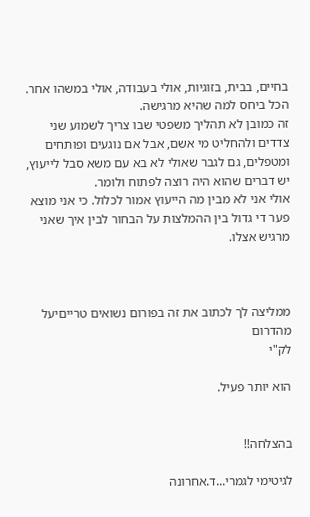בחיים, בבית, בזוגיות, אולי בעבודה, אולי במשהו אחר. הכל ביחס למה שהיא מרגישה.
זה כמובן לא תהליך משפטי שבו צריך לשמוע שני צדדים ולהחליט מי אשם, אבל אם נוגעים ופותחים ומטפלים, גם לגבר שאולי לא בא עם משא סבל לייעוץ, יש דברים שהוא היה רוצה לפתוח ולומר.
אולי אני לא מבין מה הייעוץ אמור לכלול. כי אני מוצא פער די גדול בין ההמלצות על הבחור לבין איך שאני מרגיש אצלו.



ממליצה לך לכתוב את זה בפורום נשואים טרייםיעל מהדרום
לק"י

הוא יותר פעיל.


בהצלחה!!

לגיטימי לגמרי...ד.אחרונה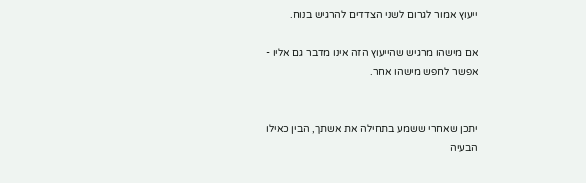ייעוץ אמור לגרום לשני הצדדים להרגיש בנוח.

אם מישהו מרגיש שהייעוץ הזה אינו מדבר גם אליו - אפשר לחפש מישהו אחר.


יתכן שאחרי ששמע בתחילה את אשתך, הבין כאילו הבעיה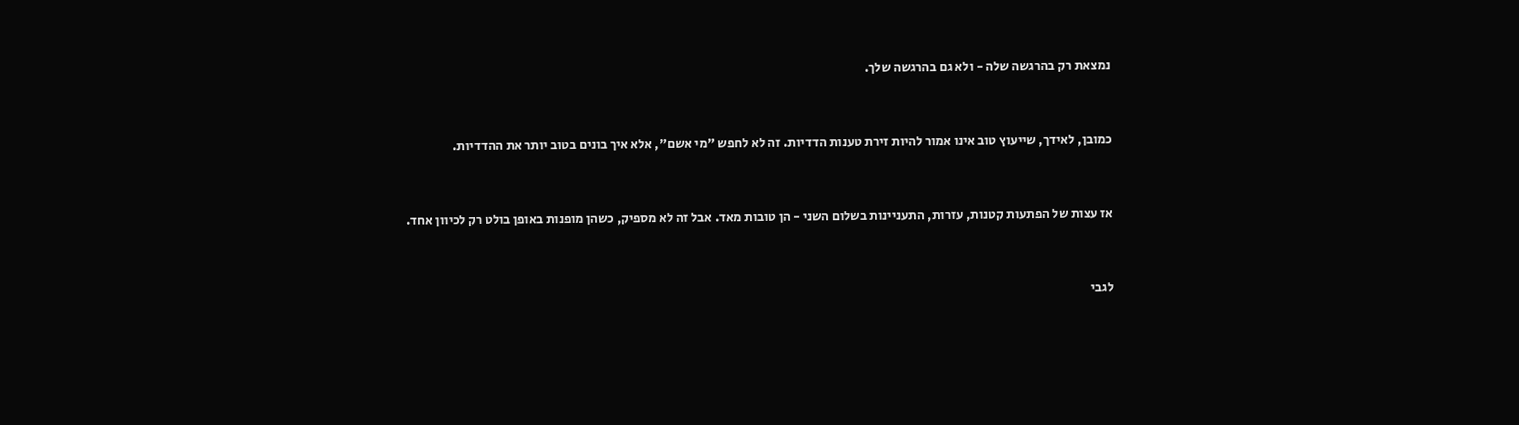נמצאת רק בהרגשה שלה - ולא גם בהרגשה שלך.


כמובן, לאידך, שייעוץ טוב אינו אמור להיות זירת טענות הדדיות. זה לא לחפש "מי אשם", אלא איך בונים בטוב יותר את ההדדיות.


אז עצות של הפתעות קטנות, עזרות, התעניינות בשלום השני - הן טובות מאד. אבל זה לא מספיק, כשהן מופנות באופן בולט רק לכיוון אחד.


לגבי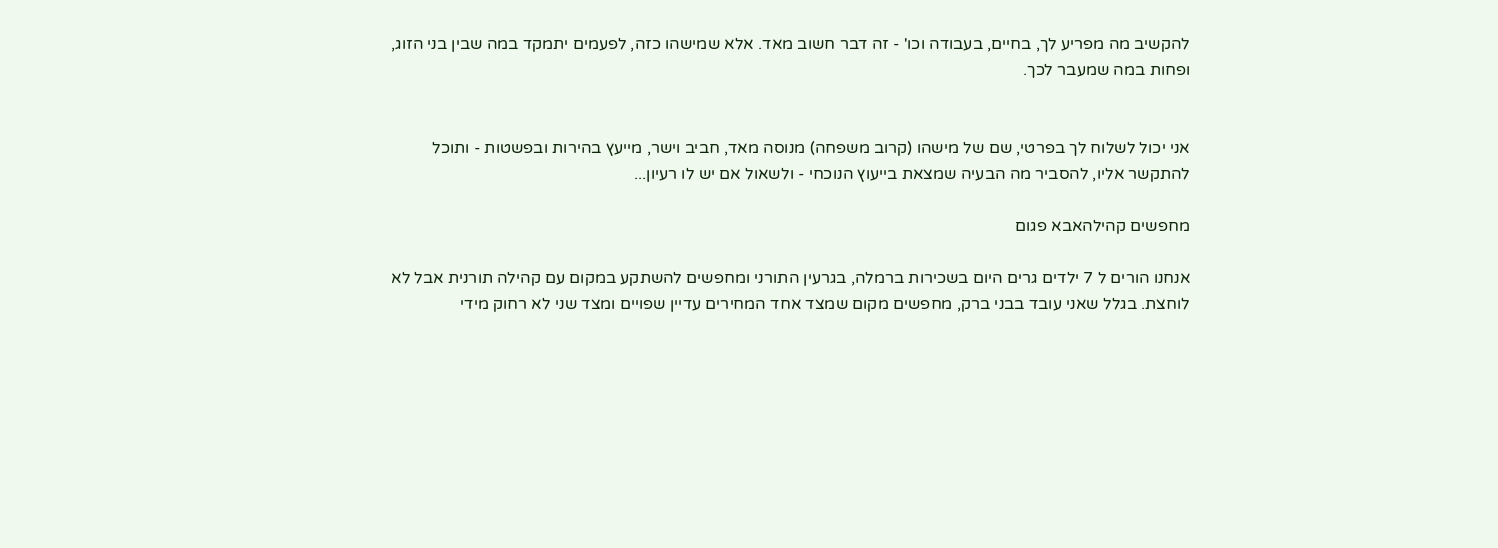להקשיב מה מפריע לך, בחיים, בעבודה וכו' - זה דבר חשוב מאד. אלא שמישהו כזה, לפעמים יתמקד במה שבין בני הזוג, ופחות במה שמעבר לכך.


אני יכול לשלוח לך בפרטי, שם של מישהו (קרוב משפחה) מנוסה מאד, חביב וישר, מייעץ בהירות ובפשטות - ותוכל להתקשר אליו, להסביר מה הבעיה שמצאת בייעוץ הנוכחי - ולשאול אם יש לו רעיון...

מחפשים קהילהאבא פגום

אנחנו הורים ל 7 ילדים גרים היום בשכירות ברמלה, בגרעין התורני ומחפשים להשתקע במקום עם קהילה תורנית אבל לא לוחצת. בגלל שאני עובד בבני ברק, מחפשים מקום שמצד אחד המחירים עדיין שפויים ומצד שני לא רחוק מידי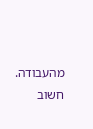מהעבודה. חשוב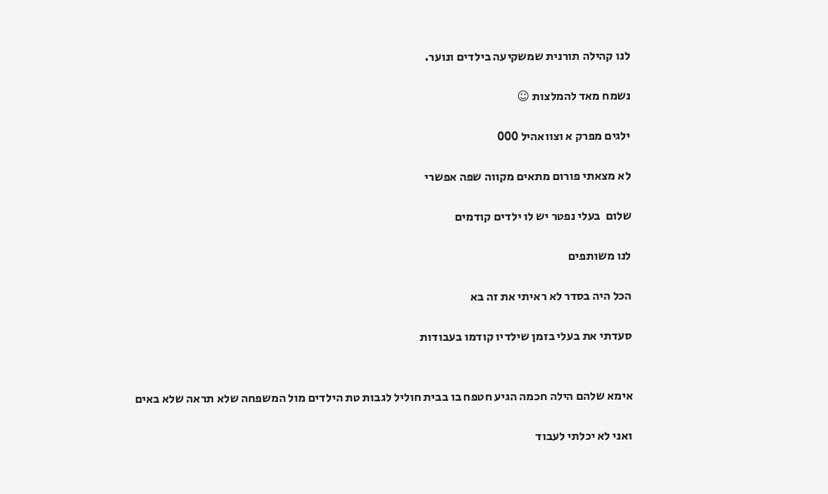לנו קהילה תורנית שמשקיעה בילדים ונוער.

נשמח מאד להמלצות ☺

ילגים מפרק א וצוואהיל 000

לא מצאתי פורום מתאים מקווה שפה אפשרי

שלום  בעלי נפטר יש לו ילדים קודמים

לנו משותפים

הכל היה בסדר לא ראיתי את זה בא

סעדתי את בעלי בזמן שילדיו קודמו בעבודות


אימא שלהם הילה חכמה הגיע חטפח בו בבית חוליל לגבות טת הילדים מול המשפחה שלא תראה שלא באים

ואני לא יכלתי לעבוד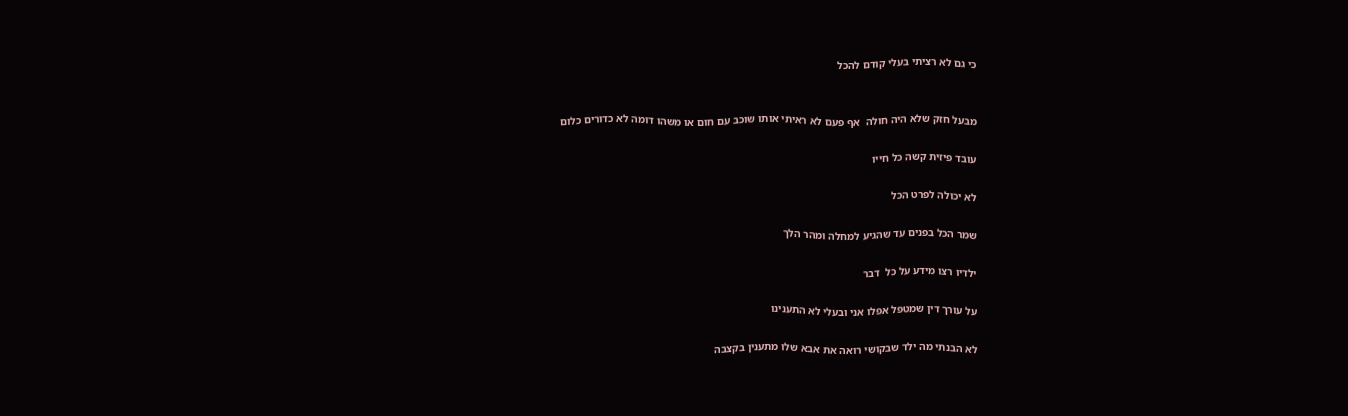כי גם לא רציתי בעלי קודם להכל


מבעל חזק שלא היה חולה  אף פעם לא ראיתי אותו שוכב עם חום או משהו דומה לא כדורים כלום

עובד פיזית קשה כל חייו

לא יכולה לפרט הכל

שמר הכל בפנים עד שהגיע למחלה ומהר הלך

ילדיו רצו מידע על כל  דבר

על עורך דין שמטפל אפלו אני ובעלי לא התענינו

לא הבנתי מה ילד שבקושי רואה את אבא שלו מתענין בקצבה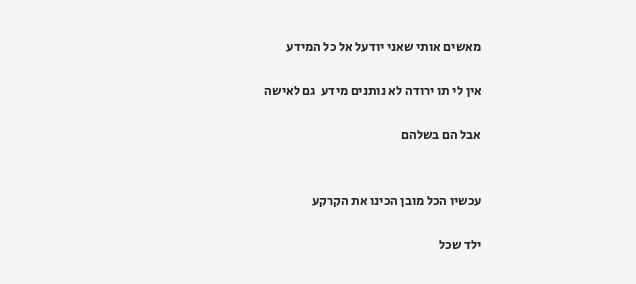מאשים אותי שאני יודעל אל כל המידע

אין לי תו ירודה לא נותנים מידע  גם לאישה

אבל הם בשלהם


עכשיו הכל מובן הכינו את הקרקע

ילד שכל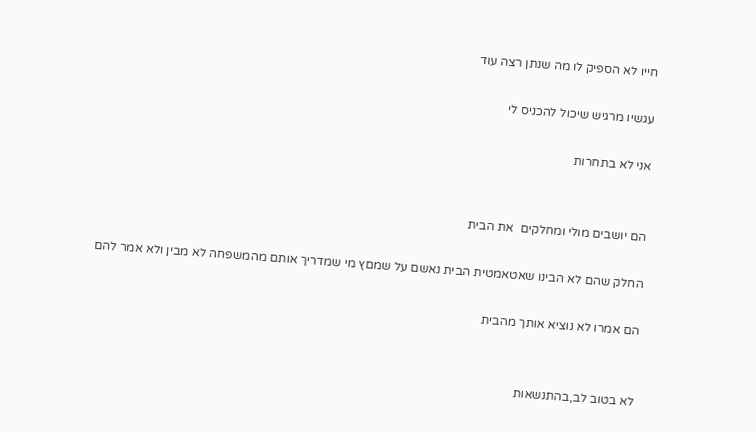חייו לא הספיק לו מה שנתן רצה עוד

עגשיו מרגיש שיכול להכניס לי

אני לא בתחרות


הם יושבים מולי ומחלקים  את הבית

החלק שהם לא הבינו שאטאמטית הבית נאשם על שמםץ מי שמדריך אותם מהמשפחה לא מבין ולא אמר להם

הם אמרו לא נוציא אותך מהבית


לא בטוב לב,בהתנשאות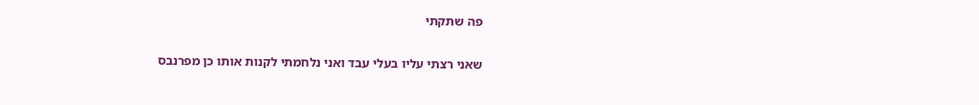פה שתקתי


שאני רצתי עליו בעלי עבד ואני נלחמתי לקנות אותו כן מפרנבס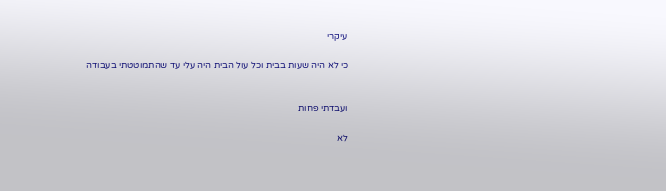עיקרי

כי לא היה שעות בבית וכל עול הבית היה עלי עד שהתמוטטתי בעבודה


ועבדתי פחות

לא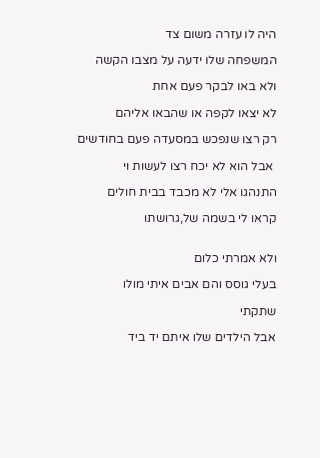היה לו עזרה משום צד

המשפחה שלו ידעה על מצבו הקשה

ולא באו לבקר פעם אחת

לא יצאו לקפה או שהבאו אליהם

רק רצו שנפכש במסעדה פעם בחודשים

 אבל הוא לא יכח רצו לעשות וי

התנהגו אלי לא מכבד בבית חולים

קראו לי בשמה של,גרושתו


ולא אמרתי כלום

בעלי גוסס והם אבים איתי מולו

שתקתי

אבל הילדים שלו איתם יד ביד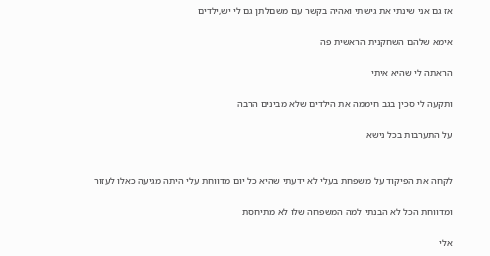אז גם אני שינתי את גישתי ואהיה בקשר עם משםלתן גם לי יש,ילדים

אימא שלהם השחקנית הראשית פה

הראתה לי שהיא איתי

ותקעה לי סכין בגב חיממה את הילדים שלא מבינים הרבה

על התערבות בכל נישא


לקחה את הפיקוד על משפחת בעלי לא ידעתי שהיא כל יום מדווחת עלי היתה מגיעה כאלו לעזור

ומדווחת הכל לא הבנתי למה המשפחה שלו לא מתיחסת

אלי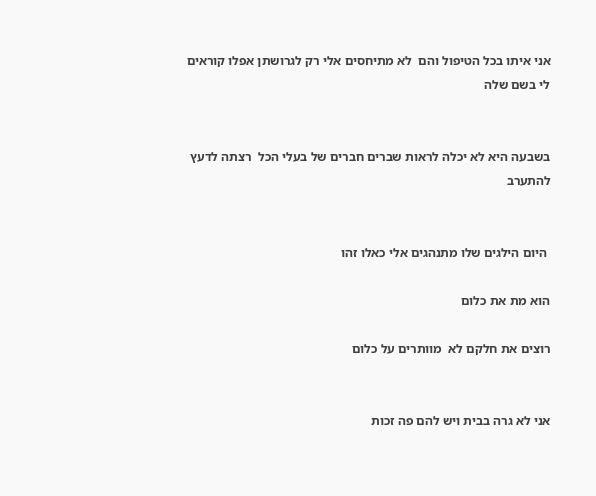אני איתו בכל הטיפול והם  לא מתיחסים אלי רק לגרושתן אפלו קוראים לי בשם שלה


בשבעה היא לא יכלה לראות שברים חברים של בעלי הכל  רצתה לדעץ להתערב


 היום הילגים שלו מתנהגים אלי כאלו זהו

הוא מת את כלום

רוצים את חלקם לא  מוותרים על כלום


אני לא גרה בבית ויש להם פה זכות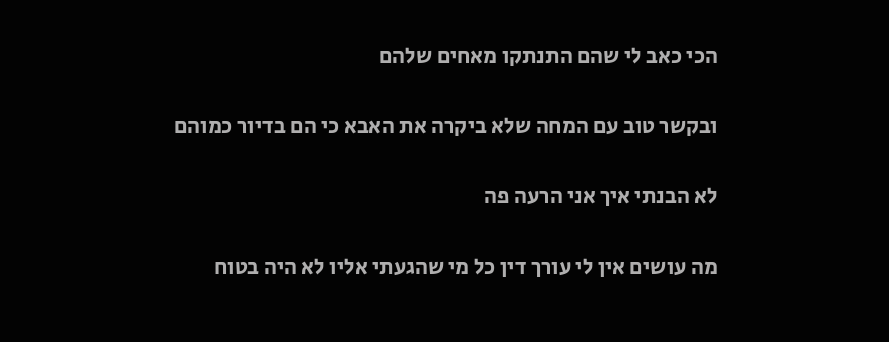הכי כאב לי שהם התנתקו מאחים שלהם

ובקשר טוב עם המחה שלא ביקרה את האבא כי הם בדיור כמוהם

לא הבנתי איך אני הרעה פה

מה עושים אין לי עורך דין כל מי שהגעתי אליו לא היה בטוח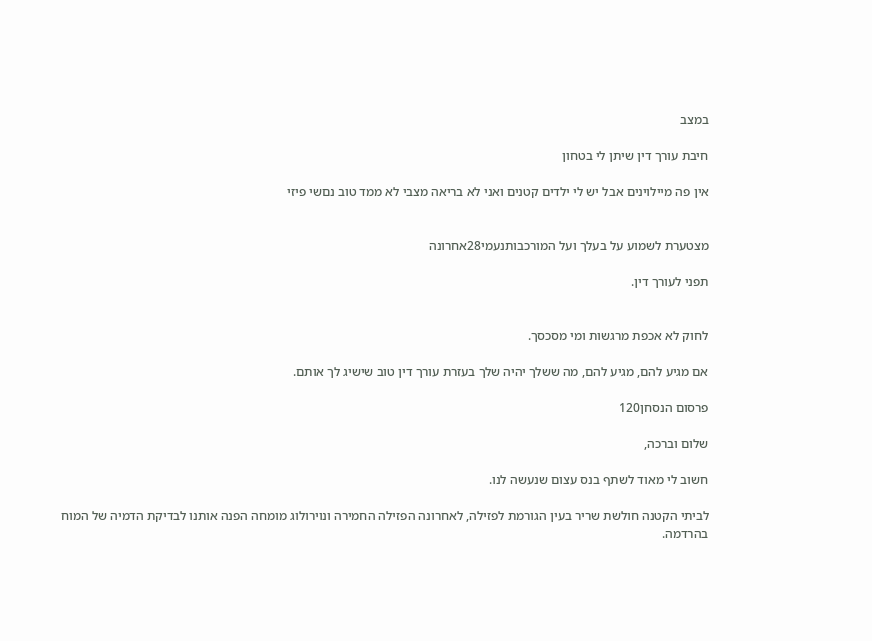במצב

חיבת עורך דין שיתן לי בטחון

אין פה מיילוינים אבל יש לי ילדים קטנים ואני לא בריאה מצבי לא ממד טוב נםשי פיזי


מצטערת לשמוע על בעלך ועל המורכבותנעמי28אחרונה

תפני לעורך דין.


לחוק לא אכפת מרגשות ומי מסכסך.

אם מגיע להם, מגיע להם, מה ששלך יהיה שלך בעזרת עורך דין טוב שישיג לך אותם.

פרסום הנסחן120

שלום וברכה,

חשוב לי מאוד לשתף בנס עצום שנעשה לנו.

לביתי הקטנה חולשת שריר בעין הגורמת לפזילה, לאחרונה הפזילה החמירה ונוירולוג מומחה הפנה אותנו לבדיקת הדמיה של המוח בהרדמה.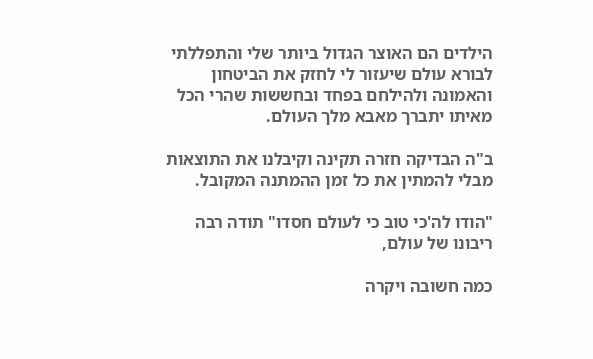הילדים הם האוצר הגדול ביותר שלי והתפללתי לבורא עולם שיעזור לי לחזק את הביטחון והאמונה ולהילחם בפחד ובחששות שהרי הכל מאיתו יתברך מאבא מלך העולם.

ב"ה הבדיקה חזרה תקינה וקיבלנו את התוצאות מבלי להמתין את כל זמן ההמתנה המקובל.

"הודו לה'כי טוב כי לעולם חסדו" תודה רבה ריבונו של עולם,

כמה חשובה ויקרה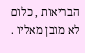הבריאות , כלום לא מובן מאליו .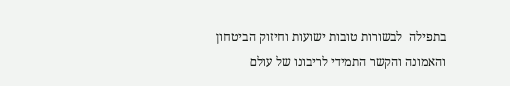בתפילה  לבשורות טובות ישועות וחיזוק הביטחון והאמונה והקשר התמידי לריבונו של עולם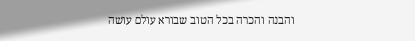והבנה והכרה בכל הטוב שבורא עולם עושה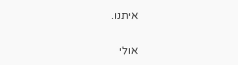איתנו.

אולי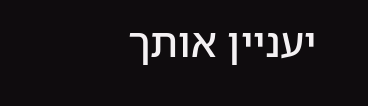יעניין אותך